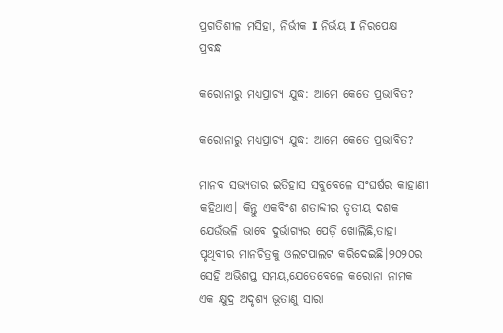ପ୍ରଗତିଶୀଳ ମସିହା, ନିର୍ଭୀକ I ନିର୍ଭୟ I ନିରପେକ୍ଷ
ପ୍ରବନ୍ଧ

କରୋନାରୁ ମଧ୍ୟପ୍ରାଚ୍ୟ ଯୁଦ୍ଧ: ଆମେ କେତେ ପ୍ରଭାବିତ?

କରୋନାରୁ ମଧ୍ୟପ୍ରାଚ୍ୟ ଯୁଦ୍ଧ: ଆମେ କେତେ ପ୍ରଭାବିତ?

ମାନବ ସଭ୍ୟତାର ଇତିହାସ ସବୁବେଳେ ସଂଘର୍ଷର କାହାଣୀ କହିଥାଏ। କିନ୍ତୁ ଏକବିଂଶ ଶତାବ୍ଦୀର ତୃତୀୟ ଦଶକ ଯେଉଁଭଳି ଭାବେ ଦୁର୍ଭାଗ୍ୟର ପେଡ଼ି ଖୋଲିଛି,ତାହା ପୃଥିବୀର ମାନଚିତ୍ରକୁ ଓଲଟପାଲଟ କରିଦେଇଛି।୨୦୨୦ର ସେହି ଅଭିଶପ୍ତ ସମୟ,ଯେତେବେଳେ କରୋନା ନାମକ ଏକ କ୍ଷୁଦ୍ର ଅଦୃଶ୍ୟ ଭୂତାଣୁ ସାରା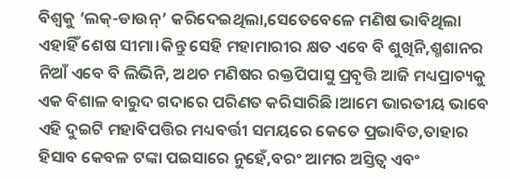ବିଶ୍ୱକୁ ‘ଲକ୍-ଡାଉନ୍’ କରିଦେଇଥିଲା,ସେତେବେଳେ ମଣିଷ ଭାବିଥିଲା ଏହାହିଁ ଶେଷ ସୀମା।କିନ୍ତୁ ସେହି ମହାମାରୀର କ୍ଷତ ଏବେ ବି ଶୁଖିନି,ଶ୍ମଶାନର ନିଆଁ ଏବେ ବି ଲିଭିନି, ଅଥଚ ମଣିଷର ରକ୍ତପିପାସୁ ପ୍ରବୃତ୍ତି ଆଜି ମଧ୍ୟପ୍ରାଚ୍ୟକୁ ଏକ ବିଶାଳ ବାରୁଦ ଗଦାରେ ପରିଣତ କରିସାରିଛି।ଆମେ ଭାରତୀୟ ଭାବେ ଏହି ଦୁଇଟି ମହାବିପତ୍ତିର ମଧ୍ୟବର୍ତ୍ତୀ ସମୟରେ କେତେ ପ୍ରଭାବିତ,ତାହାର ହିସାବ କେବଳ ଟଙ୍କା ପଇସାରେ ନୁହେଁ,ବରଂ ଆମର ଅସ୍ତିତ୍ୱ ଏବଂ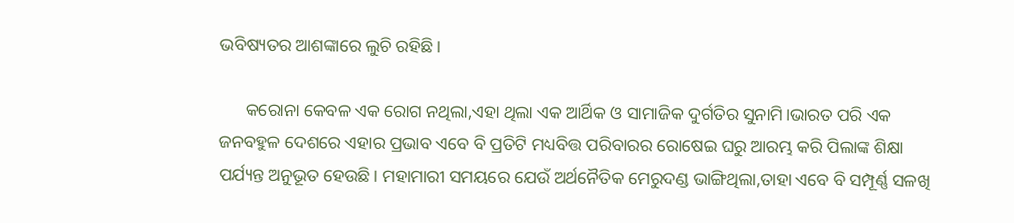ଭବିଷ୍ୟତର ଆଶଙ୍କାରେ ଲୁଚି ରହିଛି।

      କରୋନା କେବଳ ଏକ ରୋଗ ନଥିଲା,ଏହା ଥିଲା ଏକ ଆର୍ଥିକ ଓ ସାମାଜିକ ଦୁର୍ଗତିର ସୁନାମି।ଭାରତ ପରି ଏକ ଜନବହୁଳ ଦେଶରେ ଏହାର ପ୍ରଭାବ ଏବେ ବି ପ୍ରତିଟି ମଧ୍ୟବିତ୍ତ ପରିବାରର ରୋଷେଇ ଘରୁ ଆରମ୍ଭ କରି ପିଲାଙ୍କ ଶିକ୍ଷା ପର୍ଯ୍ୟନ୍ତ ଅନୁଭୂତ ହେଉଛି। ମହାମାରୀ ସମୟରେ ଯେଉଁ ଅର୍ଥନୈତିକ ମେରୁଦଣ୍ଡ ଭାଙ୍ଗିଥିଲା,ତାହା ଏବେ ବି ସମ୍ପୂର୍ଣ୍ଣ ସଳଖି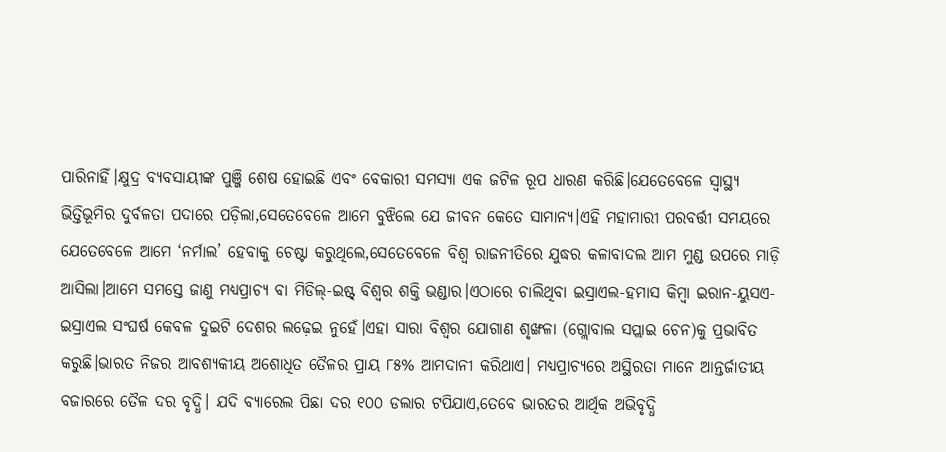ପାରିନାହିଁ।କ୍ଷୁଦ୍ର ବ୍ୟବସାୟୀଙ୍କ ପୁଞ୍ଜି ଶେଷ ହୋଇଛି ଏବଂ ବେକାରୀ ସମସ୍ୟା ଏକ ଜଟିଳ ରୂପ ଧାରଣ କରିଛି।ଯେତେବେଳେ ସ୍ୱାସ୍ଥ୍ୟ ଭିତ୍ତିଭୂମିର ଦୁର୍ବଳତା ପଦାରେ ପଡ଼ିଲା,ସେତେବେଳେ ଆମେ ବୁଝିଲେ ଯେ ଜୀବନ କେତେ ସାମାନ୍ୟ।ଏହି ମହାମାରୀ ପରବର୍ତ୍ତୀ ସମୟରେ ଯେତେବେଳେ ଆମେ ‘ନର୍ମାଲ’ ହେବାକୁ ଚେଷ୍ଟା କରୁଥିଲେ,ସେତେବେଳେ ବିଶ୍ୱ ରାଜନୀତିରେ ଯୁଦ୍ଧର କଳାବାଦଲ ଆମ ମୁଣ୍ଡ ଉପରେ ମାଡ଼ି ଆସିଲା।ଆମେ ସମସ୍ତେ ଜାଣୁ ମଧ୍ୟପ୍ରାଚ୍ୟ ବା ମିଡିଲ୍-ଇଷ୍ଟ୍ ବିଶ୍ୱର ଶକ୍ତି ଭଣ୍ଡାର।ଏଠାରେ ଚାଲିଥିବା ଇସ୍ରାଏଲ-ହମାସ କିମ୍ବା ଇରାନ-ୟୁସଏ-ଇସ୍ରାଏଲ ସଂଘର୍ଷ କେବଳ ଦୁଇଟି ଦେଶର ଲଢ଼େଇ ନୁହେଁ।ଏହା ସାରା ବିଶ୍ୱର ଯୋଗାଣ ଶୃଙ୍ଖଳା (ଗ୍ଲୋବାଲ ସପ୍ଲାଇ ଚେନ)କୁ ପ୍ରଭାବିତ କରୁଛି।ଭାରତ ନିଜର ଆବଶ୍ୟକୀୟ ଅଶୋଧିତ ତୈଳର ପ୍ରାୟ ୮୫% ଆମଦାନୀ କରିଥାଏ। ମଧ୍ୟପ୍ରାଚ୍ୟରେ ଅସ୍ଥିରତା ମାନେ ଆନ୍ତର୍ଜାତୀୟ ବଜାରରେ ତୈଳ ଦର ବୃଦ୍ଧି। ଯଦି ବ୍ୟାରେଲ ପିଛା ଦର ୧୦୦ ଡଲାର ଟପିଯାଏ,ତେବେ ଭାରତର ଆର୍ଥିକ ଅଭିବୃଦ୍ଧି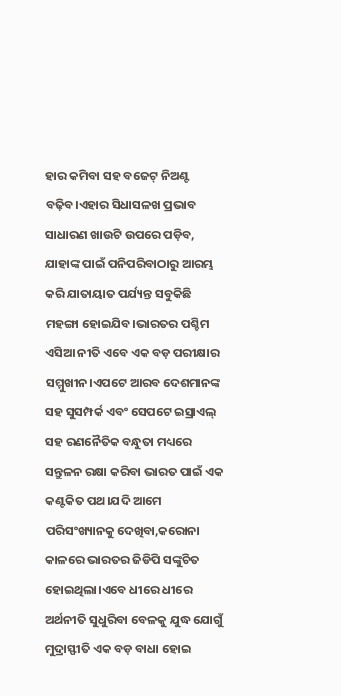ହାର କମିବା ସହ ବଜେଟ୍ ନିଅଣ୍ଟ ବଢ଼ିବ।ଏହାର ସିଧାସଳଖ ପ୍ରଭାବ ସାଧାରଣ ଖାଉଟି ଉପରେ ପଡ଼ିବ, ଯାହାଙ୍କ ପାଇଁ ପନିପରିବାଠାରୁ ଆରମ୍ଭ କରି ଯାତାୟାତ ପର୍ଯ୍ୟନ୍ତ ସବୁକିଛି ମହଙ୍ଗା ହୋଇଯିବ।ଭାରତର ପଶ୍ଚିମ ଏସିଆ ନୀତି ଏବେ ଏକ ବଡ଼ ପରୀକ୍ଷାର ସମ୍ମୁଖୀନ।ଏପଟେ ଆରବ ଦେଶମାନଙ୍କ ସହ ସୁସମ୍ପର୍କ ଏବଂ ସେପଟେ ଇସ୍ରାଏଲ୍ ସହ ରଣନୈତିକ ବନ୍ଧୁତା ମଧ୍ୟରେ ସନ୍ତୁଳନ ରକ୍ଷା କରିବା ଭାରତ ପାଇଁ ଏକ କଣ୍ଟକିତ ପଥ।ଯଦି ଆମେ ପରିସଂଖ୍ୟାନକୁ ଦେଖିବା,କରୋନା କାଳରେ ଭାରତର ଜିଡିପି ସଙ୍କୁଚିତ ହୋଇଥିଲା।ଏବେ ଧୀରେ ଧୀରେ ଅର୍ଥନୀତି ସୁଧୁରିବା ବେଳକୁ ଯୁଦ୍ଧ ଯୋଗୁଁ ମୁଦ୍ରାସ୍ଫୀତି ଏକ ବଡ଼ ବାଧା ହୋଇ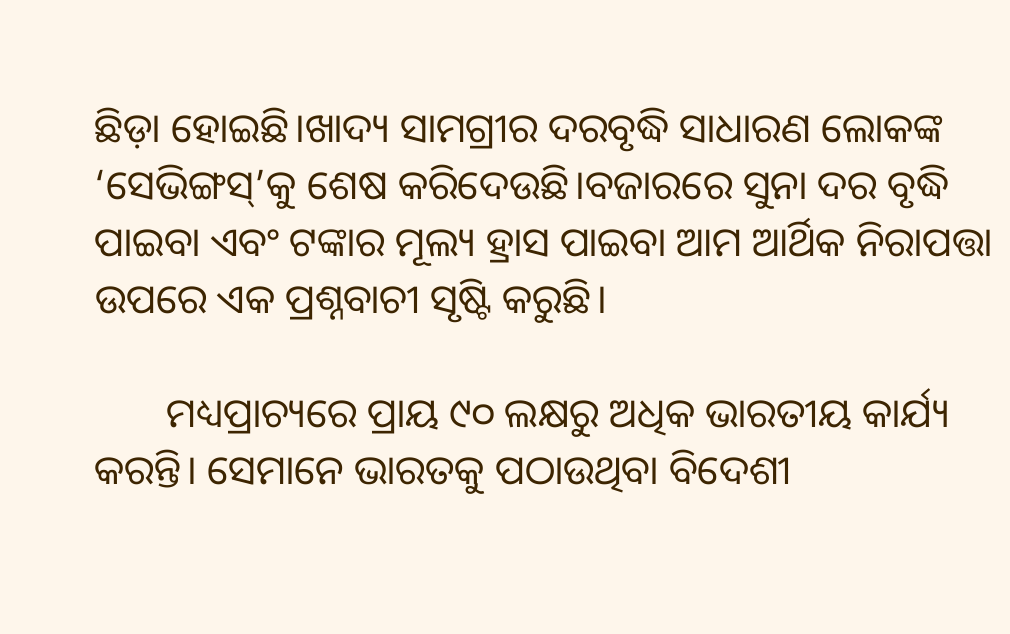ଛିଡ଼ା ହୋଇଛି।ଖାଦ୍ୟ ସାମଗ୍ରୀର ଦରବୃଦ୍ଧି ସାଧାରଣ ଲୋକଙ୍କ ‘ସେଭିଙ୍ଗସ୍’କୁ ଶେଷ କରିଦେଉଛି।ବଜାରରେ ସୁନା ଦର ବୃଦ୍ଧି ପାଇବା ଏବଂ ଟଙ୍କାର ମୂଲ୍ୟ ହ୍ରାସ ପାଇବା ଆମ ଆର୍ଥିକ ନିରାପତ୍ତା ଉପରେ ଏକ ପ୍ରଶ୍ନବାଚୀ ସୃଷ୍ଟି କରୁଛି।

       ମଧ୍ୟପ୍ରାଚ୍ୟରେ ପ୍ରାୟ ୯୦ ଲକ୍ଷରୁ ଅଧିକ ଭାରତୀୟ କାର୍ଯ୍ୟ କରନ୍ତି। ସେମାନେ ଭାରତକୁ ପଠାଉଥିବା ବିଦେଶୀ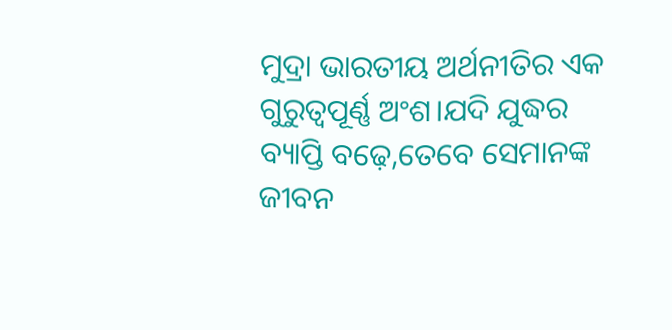ମୁଦ୍ରା ଭାରତୀୟ ଅର୍ଥନୀତିର ଏକ ଗୁରୁତ୍ୱପୂର୍ଣ୍ଣ ଅଂଶ।ଯଦି ଯୁଦ୍ଧର ବ୍ୟାପ୍ତି ବଢ଼େ,ତେବେ ସେମାନଙ୍କ ଜୀବନ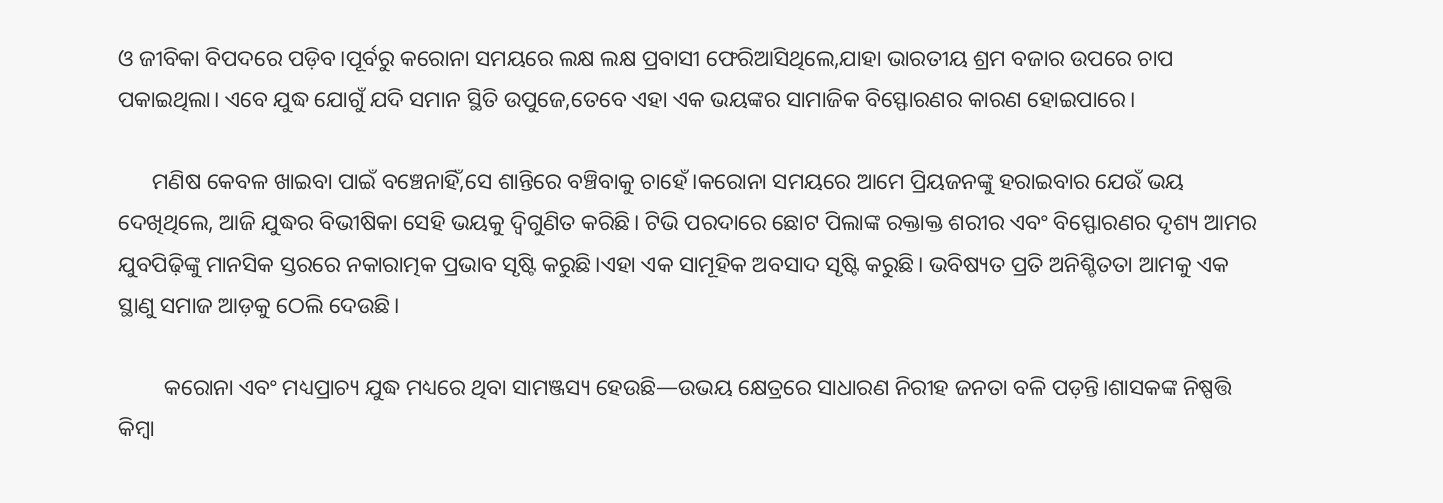ଓ ଜୀବିକା ବିପଦରେ ପଡ଼ିବ।ପୂର୍ବରୁ କରୋନା ସମୟରେ ଲକ୍ଷ ଲକ୍ଷ ପ୍ରବାସୀ ଫେରିଆସିଥିଲେ,ଯାହା ଭାରତୀୟ ଶ୍ରମ ବଜାର ଉପରେ ଚାପ ପକାଇଥିଲା। ଏବେ ଯୁଦ୍ଧ ଯୋଗୁଁ ଯଦି ସମାନ ସ୍ଥିତି ଉପୁଜେ,ତେବେ ଏହା ଏକ ଭୟଙ୍କର ସାମାଜିକ ବିସ୍ଫୋରଣର କାରଣ ହୋଇପାରେ।

      ମଣିଷ କେବଳ ଖାଇବା ପାଇଁ ବଞ୍ଚେନାହିଁ,ସେ ଶାନ୍ତିରେ ବଞ୍ଚିବାକୁ ଚାହେଁ।କରୋନା ସମୟରେ ଆମେ ପ୍ରିୟଜନଙ୍କୁ ହରାଇବାର ଯେଉଁ ଭୟ ଦେଖିଥିଲେ, ଆଜି ଯୁଦ୍ଧର ବିଭୀଷିକା ସେହି ଭୟକୁ ଦ୍ୱିଗୁଣିତ କରିଛି। ଟିଭି ପରଦାରେ ଛୋଟ ପିଲାଙ୍କ ରକ୍ତାକ୍ତ ଶରୀର ଏବଂ ବିସ୍ଫୋରଣର ଦୃଶ୍ୟ ଆମର ଯୁବପିଢ଼ିଙ୍କୁ ମାନସିକ ସ୍ତରରେ ନକାରାତ୍ମକ ପ୍ରଭାବ ସୃଷ୍ଟି କରୁଛି।ଏହା ଏକ ସାମୂହିକ ଅବସାଦ ସୃଷ୍ଟି କରୁଛି। ଭବିଷ୍ୟତ ପ୍ରତି ଅନିଶ୍ଚିତତା ଆମକୁ ଏକ ସ୍ଥାଣୁ ସମାଜ ଆଡ଼କୁ ଠେଲି ଦେଉଛି।

        କରୋନା ଏବଂ ମଧ୍ୟପ୍ରାଚ୍ୟ ଯୁଦ୍ଧ ମଧ୍ୟରେ ଥିବା ସାମଞ୍ଜସ୍ୟ ହେଉଛି—ଉଭୟ କ୍ଷେତ୍ରରେ ସାଧାରଣ ନିରୀହ ଜନତା ବଳି ପଡ଼ନ୍ତି।ଶାସକଙ୍କ ନିଷ୍ପତ୍ତି କିମ୍ବା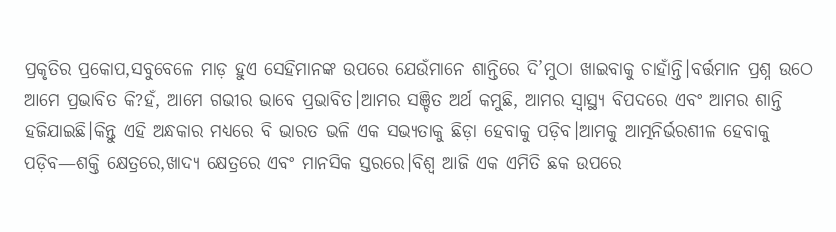ପ୍ରକୃତିର ପ୍ରକୋପ,ସବୁବେଳେ ମାଡ଼ ହୁଏ ସେହିମାନଙ୍କ ଉପରେ ଯେଉଁମାନେ ଶାନ୍ତିରେ ଦି’ମୁଠା ଖାଇବାକୁ ଚାହାଁନ୍ତି।ବର୍ତ୍ତମାନ ପ୍ରଶ୍ନ ଉଠେ ଆମେ ପ୍ରଭାବିତ କି?ହଁ, ଆମେ ଗଭୀର ଭାବେ ପ୍ରଭାବିତ।ଆମର ସଞ୍ଚିତ ଅର୍ଥ କମୁଛି, ଆମର ସ୍ୱାସ୍ଥ୍ୟ ବିପଦରେ ଏବଂ ଆମର ଶାନ୍ତି ହଜିଯାଇଛି।କିନ୍ତୁ ଏହି ଅନ୍ଧକାର ମଧ୍ୟରେ ବି ଭାରତ ଭଳି ଏକ ସଭ୍ୟତାକୁ ଛିଡ଼ା ହେବାକୁ ପଡ଼ିବ।ଆମକୁ ଆତ୍ମନିର୍ଭରଶୀଳ ହେବାକୁ ପଡ଼ିବ—ଶକ୍ତି କ୍ଷେତ୍ରରେ,ଖାଦ୍ୟ କ୍ଷେତ୍ରରେ ଏବଂ ମାନସିକ ସ୍ତରରେ।ବିଶ୍ୱ ଆଜି ଏକ ଏମିତି ଛକ ଉପରେ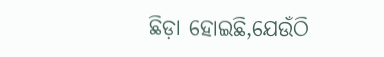ଛିଡ଼ା ହୋଇଛି,ଯେଉଁଠି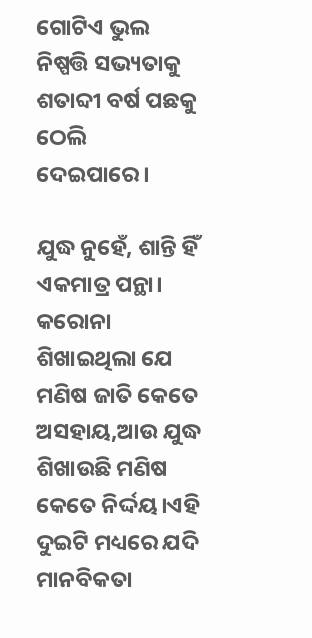ଗୋଟିଏ ଭୁଲ ନିଷ୍ପତ୍ତି ସଭ୍ୟତାକୁ ଶତାବ୍ଦୀ ବର୍ଷ ପଛକୁ ଠେଲି ଦେଇପାରେ।

ଯୁଦ୍ଧ ନୁହେଁ, ଶାନ୍ତି ହିଁ ଏକମାତ୍ର ପନ୍ଥା। କରୋନା ଶିଖାଇଥିଲା ଯେ ମଣିଷ ଜାତି କେତେ ଅସହାୟ,ଆଉ ଯୁଦ୍ଧ ଶିଖାଉଛି ମଣିଷ କେତେ ନିର୍ଦ୍ଦୟ।ଏହି ଦୁଇଟି ମଧ୍ୟରେ ଯଦି ମାନବିକତା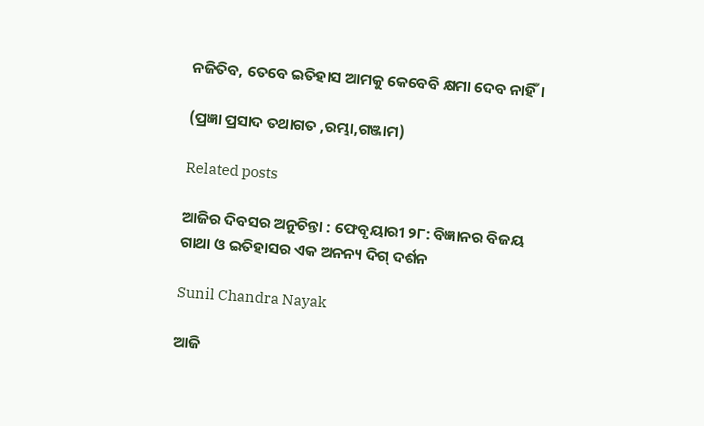ନଜିତିବ, ତେବେ ଇତିହାସ ଆମକୁ କେବେବି କ୍ଷମା ଦେବ ନାହିଁ।

(ପ୍ରଜ୍ଞା ପ୍ରସାଦ ତଥାଗତ ,ରମ୍ଭା,ଗଞ୍ଜାମ)

Related posts

ଆଜିର ଦିବସର ଅନୁଚିନ୍ତା : ଫେବୃୟାରୀ ୨୮: ବିଜ୍ଞାନର ବିଜୟ ଗାଥା ଓ ଇତିହାସର ଏକ ଅନନ୍ୟ ଦିଗ୍ ଦର୍ଶନ

Sunil Chandra Nayak

ଆଜି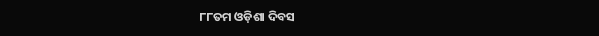୮୮ତମ ଓଡ଼ିଶା ଦିବସ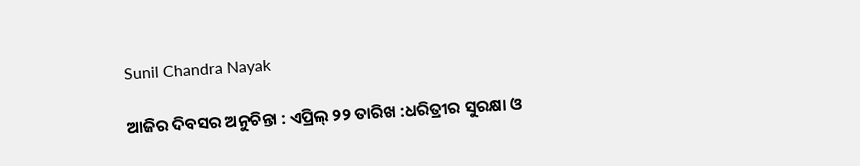Sunil Chandra Nayak

ଆଜିର ଦିବସର ଅନୁଚିନ୍ତା : ଏପ୍ରିଲ୍ ୨୨ ତାରିଖ :ଧରିତ୍ରୀର ସୁରକ୍ଷା ଓ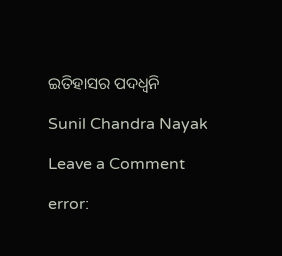ଇତିହାସର ପଦଧ୍ୱନି

Sunil Chandra Nayak

Leave a Comment

error: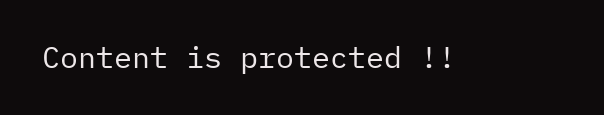Content is protected !!